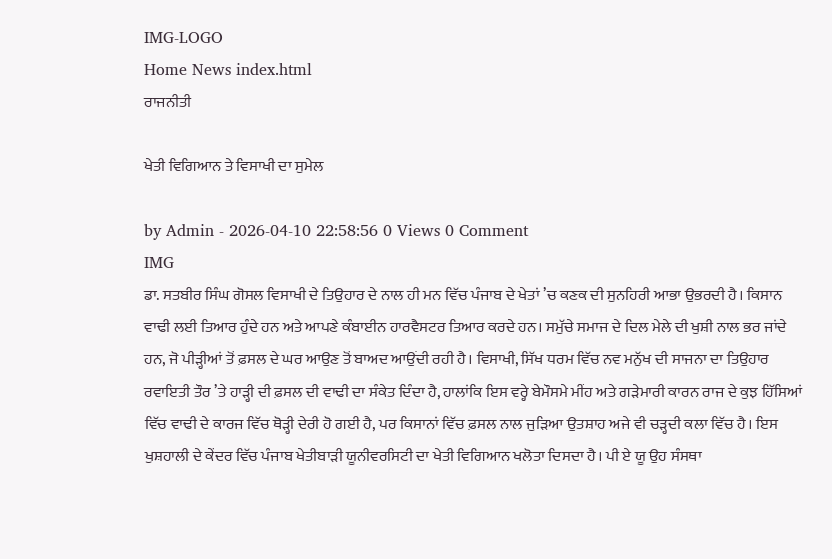IMG-LOGO
Home News index.html
ਰਾਜਨੀਤੀ

ਖੇਤੀ ਵਿਗਿਆਨ ਤੇ ਵਿਸਾਖੀ ਦਾ ਸੁਮੇਲ

by Admin - 2026-04-10 22:58:56 0 Views 0 Comment
IMG
ਡਾ. ਸਤਬੀਰ ਸਿੰਘ ਗੋਸਲ ਵਿਸਾਖੀ ਦੇ ਤਿਉਹਾਰ ਦੇ ਨਾਲ ਹੀ ਮਨ ਵਿੱਚ ਪੰਜਾਬ ਦੇ ਖੇਤਾਂ ’ਚ ਕਣਕ ਦੀ ਸੁਨਹਿਰੀ ਆਭਾ ਉਭਰਦੀ ਹੈ। ਕਿਸਾਨ ਵਾਢੀ ਲਈ ਤਿਆਰ ਹੁੰਦੇ ਹਨ ਅਤੇ ਆਪਣੇ ਕੰਬਾਈਨ ਹਾਰਵੈਸਟਰ ਤਿਆਰ ਕਰਦੇ ਹਨ। ਸਮੁੱਚੇ ਸਮਾਜ ਦੇ ਦਿਲ ਮੇਲੇ ਦੀ ਖੁਸ਼ੀ ਨਾਲ ਭਰ ਜਾਂਦੇ ਹਨ, ਜੋ ਪੀੜ੍ਹੀਆਂ ਤੋਂ ਫ਼ਸਲ ਦੇ ਘਰ ਆਉਣ ਤੋਂ ਬਾਅਦ ਆਉਂਦੀ ਰਹੀ ਹੈ। ਵਿਸਾਖੀ, ਸਿੱਖ ਧਰਮ ਵਿੱਚ ਨਵ ਮਨੁੱਖ ਦੀ ਸਾਜਨਾ ਦਾ ਤਿਉਹਾਰ ਰਵਾਇਤੀ ਤੌਰ ’ਤੇ ਹਾੜ੍ਹੀ ਦੀ ਫ਼ਸਲ ਦੀ ਵਾਢੀ ਦਾ ਸੰਕੇਤ ਦਿੰਦਾ ਹੈ, ਹਾਲਾਂਕਿ ਇਸ ਵਰ੍ਹੇ ਬੇਮੌਸਮੇ ਮੀਂਹ ਅਤੇ ਗੜੇਮਾਰੀ ਕਾਰਨ ਰਾਜ ਦੇ ਕੁਝ ਹਿੱਸਿਆਂ ਵਿੱਚ ਵਾਢੀ ਦੇ ਕਾਰਜ ਵਿੱਚ ਥੋੜ੍ਹੀ ਦੇਰੀ ਹੋ ਗਈ ਹੈ, ਪਰ ਕਿਸਾਨਾਂ ਵਿੱਚ ਫ਼ਸਲ ਨਾਲ ਜੁੜਿਆ ਉਤਸ਼ਾਹ ਅਜੇ ਵੀ ਚੜ੍ਹਦੀ ਕਲਾ ਵਿੱਚ ਹੈ। ਇਸ ਖੁਸ਼ਹਾਲੀ ਦੇ ਕੇਂਦਰ ਵਿੱਚ ਪੰਜਾਬ ਖੇਤੀਬਾੜੀ ਯੂਨੀਵਰਸਿਟੀ ਦਾ ਖੇਤੀ ਵਿਗਿਆਨ ਖਲੋਤਾ ਦਿਸਦਾ ਹੈ। ਪੀ ਏ ਯੂ ਉਹ ਸੰਸਥਾ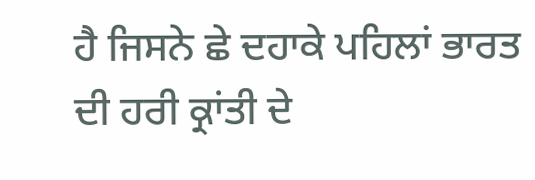ਹੈ ਜਿਸਨੇ ਛੇ ਦਹਾਕੇ ਪਹਿਲਾਂ ਭਾਰਤ ਦੀ ਹਰੀ ਕ੍ਰਾਂਤੀ ਦੇ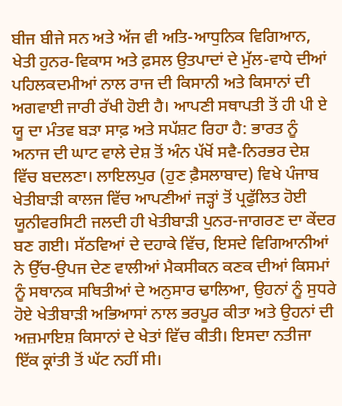ਬੀਜ ਬੀਜੇ ਸਨ ਅਤੇ ਅੱਜ ਵੀ ਅਤਿ-ਆਧੁਨਿਕ ਵਿਗਿਆਨ, ਖੇਤੀ ਹੁਨਰ-ਵਿਕਾਸ ਅਤੇ ਫ਼ਸਲ ਉਤਪਾਦਾਂ ਦੇ ਮੁੱਲ-ਵਾਧੇ ਦੀਆਂ ਪਹਿਲਕਦਮੀਆਂ ਨਾਲ ਰਾਜ ਦੀ ਕਿਸਾਨੀ ਅਤੇ ਕਿਸਾਨਾਂ ਦੀ ਅਗਵਾਈ ਜਾਰੀ ਰੱਖੀ ਹੋਈ ਹੈ। ਆਪਣੀ ਸਥਾਪਤੀ ਤੋਂ ਹੀ ਪੀ ਏ ਯੂ ਦਾ ਮੰਤਵ ਬੜਾ ਸਾਫ਼ ਅਤੇ ਸਪੱਸ਼ਟ ਰਿਹਾ ਹੈ: ਭਾਰਤ ਨੂੰ ਅਨਾਜ ਦੀ ਘਾਟ ਵਾਲੇ ਦੇਸ਼ ਤੋਂ ਅੰਨ ਪੱਖੋਂ ਸਵੈ-ਨਿਰਭਰ ਦੇਸ਼ ਵਿੱਚ ਬਦਲਣਾ। ਲਾਇਲਪੁਰ (ਹੁਣ ਫ਼ੈਸਲਾਬਾਦ) ਵਿਖੇ ਪੰਜਾਬ ਖੇਤੀਬਾੜੀ ਕਾਲਜ ਵਿੱਚ ਆਪਣੀਆਂ ਜੜ੍ਹਾਂ ਤੋਂ ਪ੍ਰਫੁੱਲਿਤ ਹੋਈ ਯੂਨੀਵਰਸਿਟੀ ਜਲਦੀ ਹੀ ਖੇਤੀਬਾੜੀ ਪੁਨਰ-ਜਾਗਰਣ ਦਾ ਕੇਂਦਰ ਬਣ ਗਈ। ਸੱਠਵਿਆਂ ਦੇ ਦਹਾਕੇ ਵਿੱਚ, ਇਸਦੇ ਵਿਗਿਆਨੀਆਂ ਨੇ ਉੱਚ-ਉਪਜ ਦੇਣ ਵਾਲੀਆਂ ਮੈਕਸੀਕਨ ਕਣਕ ਦੀਆਂ ਕਿਸਮਾਂ ਨੂੰ ਸਥਾਨਕ ਸਥਿਤੀਆਂ ਦੇ ਅਨੁਸਾਰ ਢਾਲਿਆ, ਉਹਨਾਂ ਨੂੰ ਸੁਧਰੇ ਹੋਏ ਖੇਤੀਬਾੜੀ ਅਭਿਆਸਾਂ ਨਾਲ ਭਰਪੂਰ ਕੀਤਾ ਅਤੇ ਉਹਨਾਂ ਦੀ ਅਜ਼ਮਾਇਸ਼ ਕਿਸਾਨਾਂ ਦੇ ਖੇਤਾਂ ਵਿੱਚ ਕੀਤੀ। ਇਸਦਾ ਨਤੀਜਾ ਇੱਕ ਕ੍ਰਾਂਤੀ ਤੋਂ ਘੱਟ ਨਹੀਂ ਸੀ।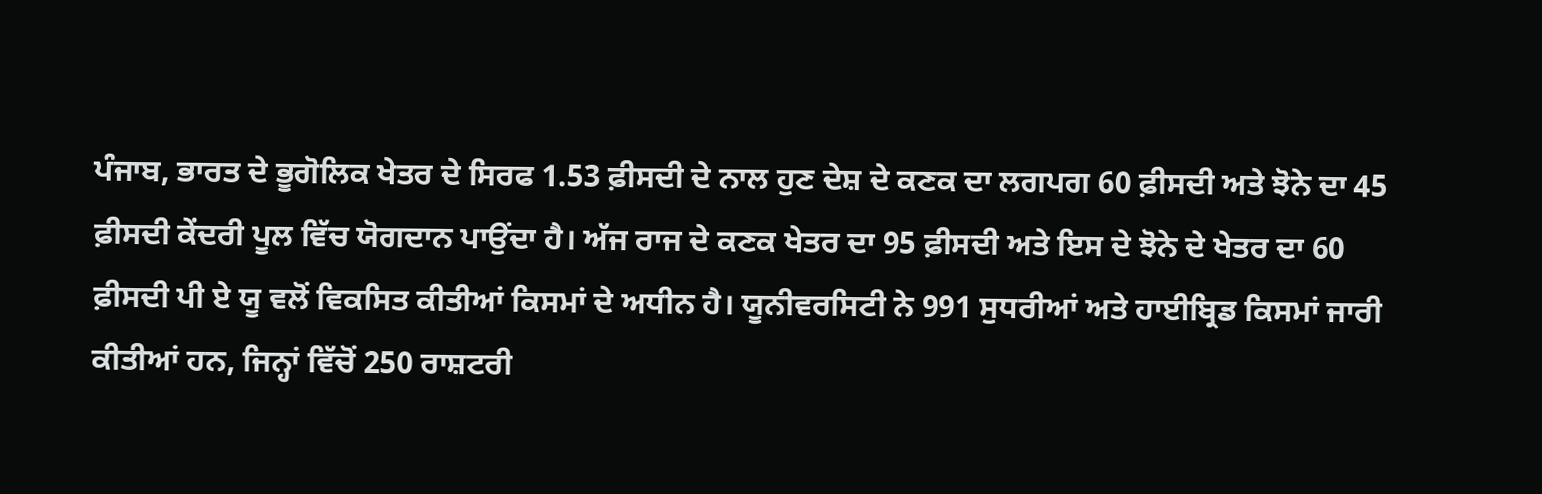ਪੰਜਾਬ, ਭਾਰਤ ਦੇ ਭੂਗੋਲਿਕ ਖੇਤਰ ਦੇ ਸਿਰਫ 1.53 ਫ਼ੀਸਦੀ ਦੇ ਨਾਲ ਹੁਣ ਦੇਸ਼ ਦੇ ਕਣਕ ਦਾ ਲਗਪਗ 60 ਫ਼ੀਸਦੀ ਅਤੇ ਝੋਨੇ ਦਾ 45 ਫ਼ੀਸਦੀ ਕੇਂਦਰੀ ਪੂਲ ਵਿੱਚ ਯੋਗਦਾਨ ਪਾਉਂਦਾ ਹੈ। ਅੱਜ ਰਾਜ ਦੇ ਕਣਕ ਖੇਤਰ ਦਾ 95 ਫ਼ੀਸਦੀ ਅਤੇ ਇਸ ਦੇ ਝੋਨੇ ਦੇ ਖੇਤਰ ਦਾ 60 ਫ਼ੀਸਦੀ ਪੀ ਏ ਯੂ ਵਲੋਂ ਵਿਕਸਿਤ ਕੀਤੀਆਂ ਕਿਸਮਾਂ ਦੇ ਅਧੀਨ ਹੈ। ਯੂਨੀਵਰਸਿਟੀ ਨੇ 991 ਸੁਧਰੀਆਂ ਅਤੇ ਹਾਈਬ੍ਰਿਡ ਕਿਸਮਾਂ ਜਾਰੀ ਕੀਤੀਆਂ ਹਨ, ਜਿਨ੍ਹਾਂ ਵਿੱਚੋਂ 250 ਰਾਸ਼ਟਰੀ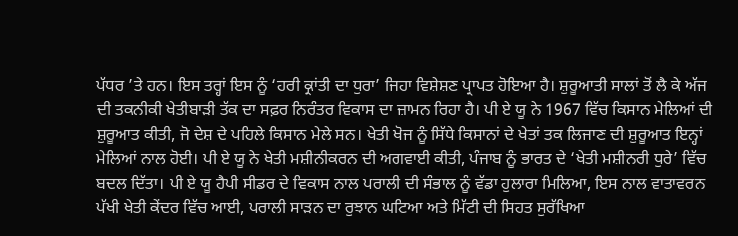ਪੱਧਰ ’ਤੇ ਹਨ। ਇਸ ਤਰ੍ਹਾਂ ਇਸ ਨੂੰ ‘ਹਰੀ ਕ੍ਰਾਂਤੀ ਦਾ ਧੁਰਾ’ ਜਿਹਾ ਵਿਸ਼ੇਸ਼ਣ ਪ੍ਰਾਪਤ ਹੋਇਆ ਹੈ। ਸ਼ੁਰੂਆਤੀ ਸਾਲਾਂ ਤੋਂ ਲੈ ਕੇ ਅੱਜ ਦੀ ਤਕਨੀਕੀ ਖੇਤੀਬਾੜੀ ਤੱਕ ਦਾ ਸਫ਼ਰ ਨਿਰੰਤਰ ਵਿਕਾਸ ਦਾ ਜ਼ਾਮਨ ਰਿਹਾ ਹੈ। ਪੀ ਏ ਯੂ ਨੇ 1967 ਵਿੱਚ ਕਿਸਾਨ ਮੇਲਿਆਂ ਦੀ ਸ਼ੁਰੂਆਤ ਕੀਤੀ, ਜੋ ਦੇਸ਼ ਦੇ ਪਹਿਲੇ ਕਿਸਾਨ ਮੇਲੇ ਸਨ। ਖੇਤੀ ਖੋਜ ਨੂੰ ਸਿੱਧੇ ਕਿਸਾਨਾਂ ਦੇ ਖੇਤਾਂ ਤਕ ਲਿਜਾਣ ਦੀ ਸ਼ੁਰੂਆਤ ਇਨ੍ਹਾਂ ਮੇਲਿਆਂ ਨਾਲ ਹੋਈ। ਪੀ ਏ ਯੂ ਨੇ ਖੇਤੀ ਮਸ਼ੀਨੀਕਰਨ ਦੀ ਅਗਵਾਈ ਕੀਤੀ, ਪੰਜਾਬ ਨੂੰ ਭਾਰਤ ਦੇ ‘ਖੇਤੀ ਮਸ਼ੀਨਰੀ ਧੁਰੇ’ ਵਿੱਚ ਬਦਲ ਦਿੱਤਾ। ਪੀ ਏ ਯੂ ਹੈਪੀ ਸੀਡਰ ਦੇ ਵਿਕਾਸ ਨਾਲ ਪਰਾਲੀ ਦੀ ਸੰਭਾਲ ਨੂੰ ਵੱਡਾ ਹੁਲਾਰਾ ਮਿਲਿਆ, ਇਸ ਨਾਲ ਵਾਤਾਵਰਨ ਪੱਖੀ ਖੇਤੀ ਕੇਂਦਰ ਵਿੱਚ ਆਈ, ਪਰਾਲੀ ਸਾੜਨ ਦਾ ਰੁਝਾਨ ਘਟਿਆ ਅਤੇ ਮਿੱਟੀ ਦੀ ਸਿਹਤ ਸੁਰੱਖਿਆ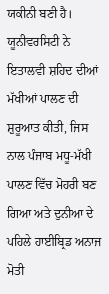ਯਕੀਨੀ ਬਣੀ ਹੈ। ਯੂਨੀਵਰਸਿਟੀ ਨੇ ਇਤਾਲਵੀ ਸ਼ਹਿਦ ਦੀਆਂ ਮੱਖੀਆਂ ਪਾਲਣ ਦੀ ਸ਼ੁਰੂਆਤ ਕੀਤੀ, ਜਿਸ ਨਾਲ ਪੰਜਾਬ ਮਧੂ-ਮੱਖੀ ਪਾਲਣ ਵਿੱਚ ਮੋਹਰੀ ਬਣ ਗਿਆ ਅਤੇ ਦੁਨੀਆ ਦੇ ਪਹਿਲੇ ਹਾਈਬ੍ਰਿਡ ਅਨਾਜ ਮੋਤੀ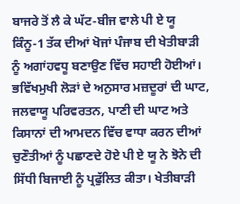ਬਾਜਰੇ ਤੋਂ ਲੈ ਕੇ ਘੱਟ-ਬੀਜ ਵਾਲੇ ਪੀ ਏ ਯੂ ਕਿੰਨੂ-1 ਤੱਕ ਦੀਆਂ ਖੋਜਾਂ ਪੰਜਾਬ ਦੀ ਖੇਤੀਬਾੜੀ ਨੂੰ ਅਗਾਂਹਵਧੂ ਬਣਾਉਣ ਵਿੱਚ ਸਹਾਈ ਹੋਈਆਂ। ਭਵਿੱਖਮੁਖੀ ਲੋੜਾਂ ਦੇ ਅਨੁਸਾਰ ਮਜ਼ਦੂਰਾਂ ਦੀ ਘਾਟ, ਜਲਵਾਯੂ ਪਰਿਵਰਤਨ, ਪਾਣੀ ਦੀ ਘਾਟ ਅਤੇ ਕਿਸਾਨਾਂ ਦੀ ਆਮਦਨ ਵਿੱਚ ਵਾਧਾ ਕਰਨ ਦੀਆਂ ਚੁਣੌਤੀਆਂ ਨੂੰ ਪਛਾਣਦੇ ਹੋਏ ਪੀ ਏ ਯੂ ਨੇ ਝੋਨੇ ਦੀ ਸਿੱਧੀ ਬਿਜਾਈ ਨੂੰ ਪ੍ਰਫੁੱਲਿਤ ਕੀਤਾ। ਖੇਤੀਬਾੜੀ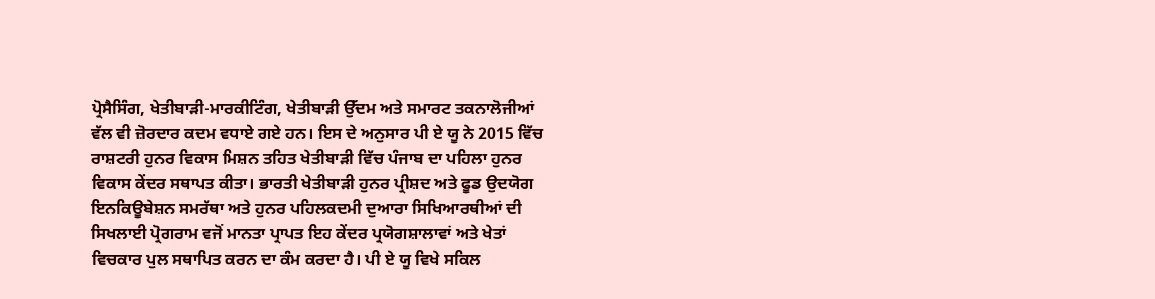ਪ੍ਰੋਸੈਸਿੰਗ, ਖੇਤੀਬਾੜੀ-ਮਾਰਕੀਟਿੰਗ, ਖੇਤੀਬਾੜੀ ਉੱਦਮ ਅਤੇ ਸਮਾਰਟ ਤਕਨਾਲੋਜੀਆਂ ਵੱਲ ਵੀ ਜ਼ੋਰਦਾਰ ਕਦਮ ਵਧਾਏ ਗਏ ਹਨ। ਇਸ ਦੇ ਅਨੁਸਾਰ ਪੀ ਏ ਯੂ ਨੇ 2015 ਵਿੱਚ ਰਾਸ਼ਟਰੀ ਹੁਨਰ ਵਿਕਾਸ ਮਿਸ਼ਨ ਤਹਿਤ ਖੇਤੀਬਾੜੀ ਵਿੱਚ ਪੰਜਾਬ ਦਾ ਪਹਿਲਾ ਹੁਨਰ ਵਿਕਾਸ ਕੇਂਦਰ ਸਥਾਪਤ ਕੀਤਾ। ਭਾਰਤੀ ਖੇਤੀਬਾੜੀ ਹੁਨਰ ਪ੍ਰੀਸ਼ਦ ਅਤੇ ਫੂਡ ਉਦਯੋਗ ਇਨਕਿਊਬੇਸ਼ਨ ਸਮਰੱਥਾ ਅਤੇ ਹੁਨਰ ਪਹਿਲਕਦਮੀ ਦੁਆਰਾ ਸਿਖਿਆਰਥੀਆਂ ਦੀ ਸਿਖਲਾਈ ਪ੍ਰੋਗਰਾਮ ਵਜੋਂ ਮਾਨਤਾ ਪ੍ਰਾਪਤ ਇਹ ਕੇਂਦਰ ਪ੍ਰਯੋਗਸ਼ਾਲਾਵਾਂ ਅਤੇ ਖੇਤਾਂ ਵਿਚਕਾਰ ਪੁਲ ਸਥਾਪਿਤ ਕਰਨ ਦਾ ਕੰਮ ਕਰਦਾ ਹੈ। ਪੀ ਏ ਯੂ ਵਿਖੇ ਸਕਿਲ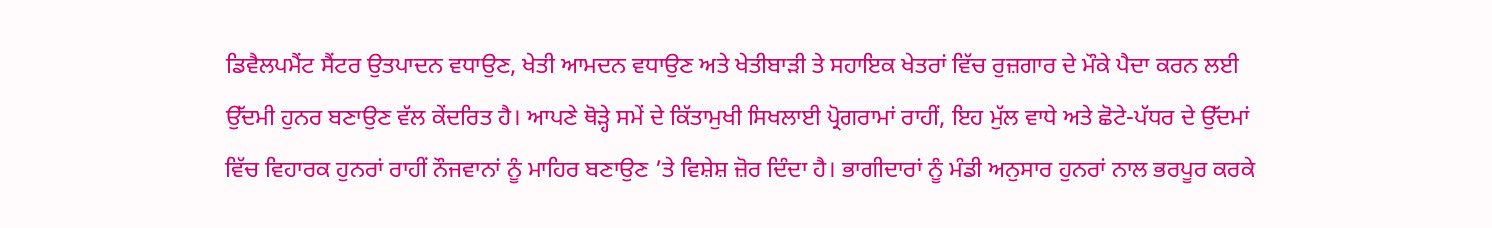ਡਿਵੈਲਪਮੈਂਟ ਸੈਂਟਰ ਉਤਪਾਦਨ ਵਧਾਉਣ, ਖੇਤੀ ਆਮਦਨ ਵਧਾਉਣ ਅਤੇ ਖੇਤੀਬਾੜੀ ਤੇ ਸਹਾਇਕ ਖੇਤਰਾਂ ਵਿੱਚ ਰੁਜ਼ਗਾਰ ਦੇ ਮੌਕੇ ਪੈਦਾ ਕਰਨ ਲਈ ਉੱਦਮੀ ਹੁਨਰ ਬਣਾਉਣ ਵੱਲ ਕੇਂਦਰਿਤ ਹੈ। ਆਪਣੇ ਥੋੜ੍ਹੇ ਸਮੇਂ ਦੇ ਕਿੱਤਾਮੁਖੀ ਸਿਖਲਾਈ ਪ੍ਰੋਗਰਾਮਾਂ ਰਾਹੀਂ, ਇਹ ਮੁੱਲ ਵਾਧੇ ਅਤੇ ਛੋਟੇ-ਪੱਧਰ ਦੇ ਉੱਦਮਾਂ ਵਿੱਚ ਵਿਹਾਰਕ ਹੁਨਰਾਂ ਰਾਹੀਂ ਨੌਜਵਾਨਾਂ ਨੂੰ ਮਾਹਿਰ ਬਣਾਉਣ ’ਤੇ ਵਿਸ਼ੇਸ਼ ਜ਼ੋਰ ਦਿੰਦਾ ਹੈ। ਭਾਗੀਦਾਰਾਂ ਨੂੰ ਮੰਡੀ ਅਨੁਸਾਰ ਹੁਨਰਾਂ ਨਾਲ ਭਰਪੂਰ ਕਰਕੇ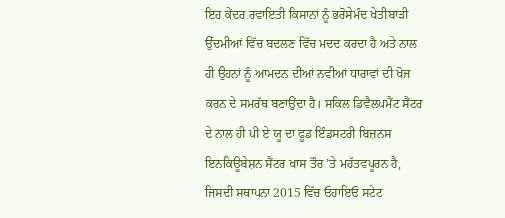ਇਹ ਕੇਂਦਰ ਰਵਾਇਤੀ ਕਿਸਾਨਾਂ ਨੂੰ ਭਰੋਸੇਮੰਦ ਖੇਤੀਬਾੜੀ ਉੱਦਮੀਆਂ ਵਿੱਚ ਬਦਲਣ ਵਿੱਚ ਮਦਦ ਕਰਦਾ ਹੈ ਅਤੇ ਨਾਲ ਹੀ ਉਹਨਾਂ ਨੂੰ ਆਮਦਨ ਦੀਆਂ ਨਵੀਆਂ ਧਾਰਾਵਾਂ ਦੀ ਖੋਜ ਕਰਨ ਦੇ ਸਮਰੱਥ ਬਣਾਉਂਦਾ ਹੈ। ਸਕਿਲ ਡਿਵੈਲਪਮੈਂਟ ਸੈਂਟਰ ਦੇ ਨਾਲ ਹੀ ਪੀ ਏ ਯੂ ਦਾ ਫੂਡ ਇੰਡਸਟਰੀ ਬਿਜ਼ਨਸ ਇਨਕਿਊਬੇਸ਼ਨ ਸੈਂਟਰ ਖਾਸ ਤੌਰ ’ਤੇ ਮਹੱਤਵਪੂਰਨ ਹੈ, ਜਿਸਦੀ ਸਥਾਪਨਾ 2015 ਵਿੱਚ ਓਹਾਇਓ ਸਟੇਟ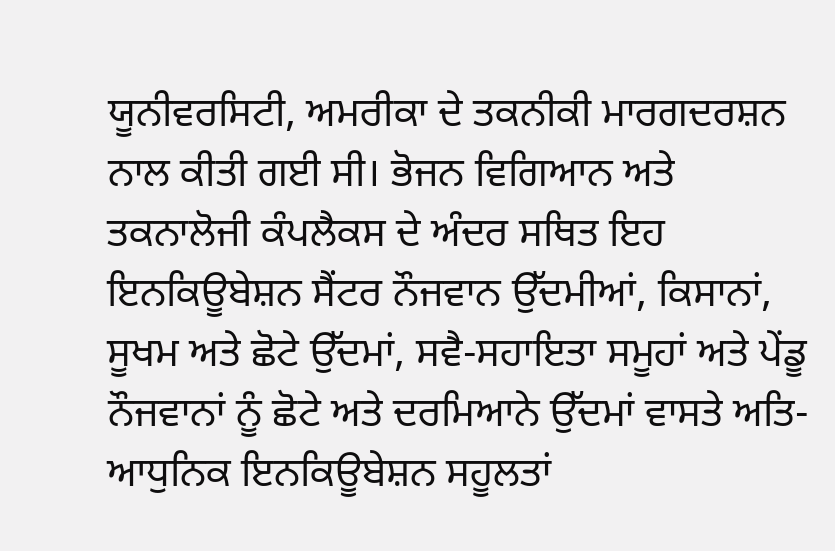ਯੂਨੀਵਰਸਿਟੀ, ਅਮਰੀਕਾ ਦੇ ਤਕਨੀਕੀ ਮਾਰਗਦਰਸ਼ਨ ਨਾਲ ਕੀਤੀ ਗਈ ਸੀ। ਭੋਜਨ ਵਿਗਿਆਨ ਅਤੇ ਤਕਨਾਲੋਜੀ ਕੰਪਲੈਕਸ ਦੇ ਅੰਦਰ ਸਥਿਤ ਇਹ ਇਨਕਿਊਬੇਸ਼ਨ ਸੈਂਟਰ ਨੌਜਵਾਨ ਉੱਦਮੀਆਂ, ਕਿਸਾਨਾਂ, ਸੂਖਮ ਅਤੇ ਛੋਟੇ ਉੱਦਮਾਂ, ਸਵੈ-ਸਹਾਇਤਾ ਸਮੂਹਾਂ ਅਤੇ ਪੇਂਡੂ ਨੌਜਵਾਨਾਂ ਨੂੰ ਛੋਟੇ ਅਤੇ ਦਰਮਿਆਨੇ ਉੱਦਮਾਂ ਵਾਸਤੇ ਅਤਿ-ਆਧੁਨਿਕ ਇਨਕਿਊਬੇਸ਼ਨ ਸਹੂਲਤਾਂ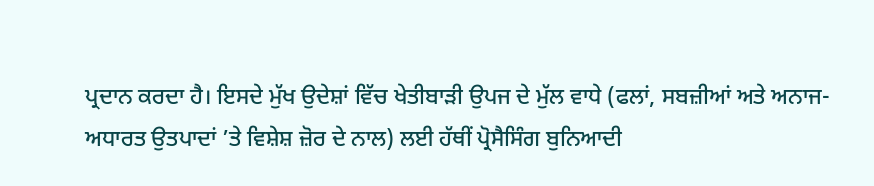ਪ੍ਰਦਾਨ ਕਰਦਾ ਹੈ। ਇਸਦੇ ਮੁੱਖ ਉਦੇਸ਼ਾਂ ਵਿੱਚ ਖੇਤੀਬਾੜੀ ਉਪਜ ਦੇ ਮੁੱਲ ਵਾਧੇ (ਫਲਾਂ, ਸਬਜ਼ੀਆਂ ਅਤੇ ਅਨਾਜ-ਅਧਾਰਤ ਉਤਪਾਦਾਂ ’ਤੇ ਵਿਸ਼ੇਸ਼ ਜ਼ੋਰ ਦੇ ਨਾਲ) ਲਈ ਹੱਥੀਂ ਪ੍ਰੋਸੈਸਿੰਗ ਬੁਨਿਆਦੀ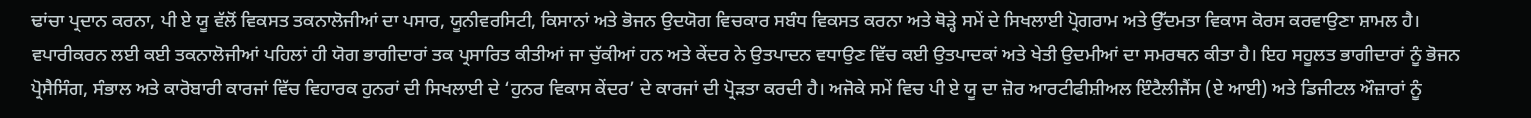ਢਾਂਚਾ ਪ੍ਰਦਾਨ ਕਰਨਾ, ਪੀ ਏ ਯੂ ਵੱਲੋਂ ਵਿਕਸਤ ਤਕਨਾਲੋਜੀਆਂ ਦਾ ਪਸਾਰ, ਯੂਨੀਵਰਸਿਟੀ, ਕਿਸਾਨਾਂ ਅਤੇ ਭੋਜਨ ਉਦਯੋਗ ਵਿਚਕਾਰ ਸਬੰਧ ਵਿਕਸਤ ਕਰਨਾ ਅਤੇ ਥੋੜ੍ਹੇ ਸਮੇਂ ਦੇ ਸਿਖਲਾਈ ਪ੍ਰੋਗਰਾਮ ਅਤੇ ਉੱਦਮਤਾ ਵਿਕਾਸ ਕੋਰਸ ਕਰਵਾਉਣਾ ਸ਼ਾਮਲ ਹੈ। ਵਪਾਰੀਕਰਨ ਲਈ ਕਈ ਤਕਨਾਲੋਜੀਆਂ ਪਹਿਲਾਂ ਹੀ ਯੋਗ ਭਾਗੀਦਾਰਾਂ ਤਕ ਪ੍ਰਸਾਰਿਤ ਕੀਤੀਆਂ ਜਾ ਚੁੱਕੀਆਂ ਹਨ ਅਤੇ ਕੇਂਦਰ ਨੇ ਉਤਪਾਦਨ ਵਧਾਉਣ ਵਿੱਚ ਕਈ ਉਤਪਾਦਕਾਂ ਅਤੇ ਖੇਤੀ ਉਦਮੀਆਂ ਦਾ ਸਮਰਥਨ ਕੀਤਾ ਹੈ। ਇਹ ਸਹੂਲਤ ਭਾਗੀਦਾਰਾਂ ਨੂੰ ਭੋਜਨ ਪ੍ਰੋਸੈਸਿੰਗ, ਸੰਭਾਲ ਅਤੇ ਕਾਰੋਬਾਰੀ ਕਾਰਜਾਂ ਵਿੱਚ ਵਿਹਾਰਕ ਹੁਨਰਾਂ ਦੀ ਸਿਖਲਾਈ ਦੇ ‘ਹੁਨਰ ਵਿਕਾਸ ਕੇਂਦਰ’ ਦੇ ਕਾਰਜਾਂ ਦੀ ਪ੍ਰੋੜਤਾ ਕਰਦੀ ਹੈ। ਅਜੋਕੇ ਸਮੇਂ ਵਿਚ ਪੀ ਏ ਯੂ ਦਾ ਜ਼ੋਰ ਆਰਟੀਫੀਸ਼ੀਅਲ ਇੰਟੈਲੀਜੈਂਸ (ਏ ਆਈ) ਅਤੇ ਡਿਜੀਟਲ ਔਜ਼ਾਰਾਂ ਨੂੰ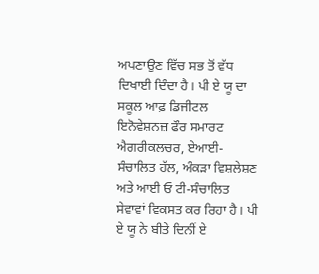ਅਪਣਾਉਣ ਵਿੱਚ ਸਭ ਤੋਂ ਵੱਧ ਦਿਖਾਈ ਦਿੰਦਾ ਹੈ। ਪੀ ਏ ਯੂ ਦਾ ਸਕੂਲ ਆਫ਼ ਡਿਜੀਟਲ ਇਨੋਵੇਸ਼ਨਜ਼ ਫੌਰ ਸਮਾਰਟ ਐਗਰੀਕਲਚਰ, ਏਆਈ-ਸੰਚਾਲਿਤ ਹੱਲ, ਅੰਕੜਾ ਵਿਸ਼ਲੇਸ਼ਣ ਅਤੇ ਆਈ ਓ ਟੀ-ਸੰਚਾਲਿਤ ਸੇਵਾਵਾਂ ਵਿਕਸਤ ਕਰ ਰਿਹਾ ਹੈ। ਪੀ ਏ ਯੂ ਨੇ ਬੀਤੇ ਦਿਨੀਂ ਏ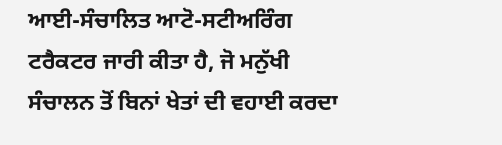ਆਈ-ਸੰਚਾਲਿਤ ਆਟੋ-ਸਟੀਅਰਿੰਗ ਟਰੈਕਟਰ ਜਾਰੀ ਕੀਤਾ ਹੈ, ਜੋ ਮਨੁੱਖੀ ਸੰਚਾਲਨ ਤੋਂ ਬਿਨਾਂ ਖੇਤਾਂ ਦੀ ਵਹਾਈ ਕਰਦਾ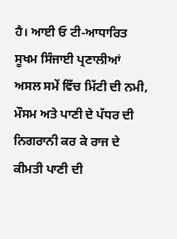ਹੈ। ਆਈ ਓ ਟੀ-ਆਧਾਰਿਤ ਸੂਖਮ ਸਿੰਜਾਈ ਪ੍ਰਣਾਲੀਆਂ ਅਸਲ ਸਮੇਂ ਵਿੱਚ ਮਿੱਟੀ ਦੀ ਨਮੀ, ਮੌਸਮ ਅਤੇ ਪਾਣੀ ਦੇ ਪੱਧਰ ਦੀ ਨਿਗਰਾਨੀ ਕਰ ਕੇ ਰਾਜ ਦੇ ਕੀਮਤੀ ਪਾਣੀ ਦੀ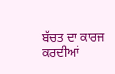ਬੱਚਤ ਦਾ ਕਾਰਜ ਕਰਦੀਆਂ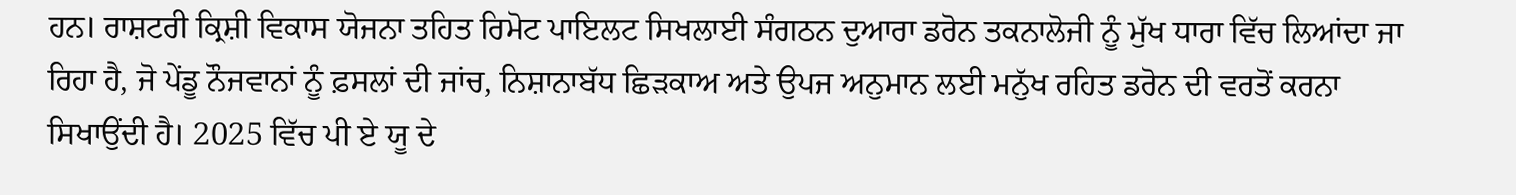ਹਨ। ਰਾਸ਼ਟਰੀ ਕ੍ਰਿਸ਼ੀ ਵਿਕਾਸ ਯੋਜਨਾ ਤਹਿਤ ਰਿਮੋਟ ਪਾਇਲਟ ਸਿਖਲਾਈ ਸੰਗਠਨ ਦੁਆਰਾ ਡਰੋਨ ਤਕਨਾਲੋਜੀ ਨੂੰ ਮੁੱਖ ਧਾਰਾ ਵਿੱਚ ਲਿਆਂਦਾ ਜਾ ਰਿਹਾ ਹੈ, ਜੋ ਪੇਂਡੂ ਨੌਜਵਾਨਾਂ ਨੂੰ ਫ਼ਸਲਾਂ ਦੀ ਜਾਂਚ, ਨਿਸ਼ਾਨਾਬੱਧ ਛਿੜਕਾਅ ਅਤੇ ਉਪਜ ਅਨੁਮਾਨ ਲਈ ਮਨੁੱਖ ਰਹਿਤ ਡਰੋਨ ਦੀ ਵਰਤੋਂ ਕਰਨਾ ਸਿਖਾਉਂਦੀ ਹੈ। 2025 ਵਿੱਚ ਪੀ ਏ ਯੂ ਦੇ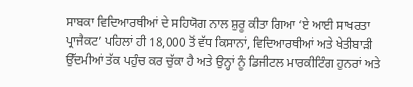ਸਾਬਕਾ ਵਿਦਿਆਰਥੀਆਂ ਦੇ ਸਹਿਯੋਗ ਨਾਲ ਸ਼ੁਰੂ ਕੀਤਾ ਗਿਆ ‘ਏ ਆਈ ਸਾਖਰਤਾ ਪ੍ਰਾਜੈਕਟ’ ਪਹਿਲਾਂ ਹੀ 18,000 ਤੋਂ ਵੱਧ ਕਿਸਾਨਾਂ, ਵਿਦਿਆਰਥੀਆਂ ਅਤੇ ਖੇਤੀਬਾੜੀ ਉੱਦਮੀਆਂ ਤੱਕ ਪਹੁੰਚ ਕਰ ਚੁੱਕਾ ਹੈ ਅਤੇ ਉਨ੍ਹਾਂ ਨੂੰ ਡਿਜੀਟਲ ਮਾਰਕੀਟਿੰਗ ਹੁਨਰਾਂ ਅਤੇ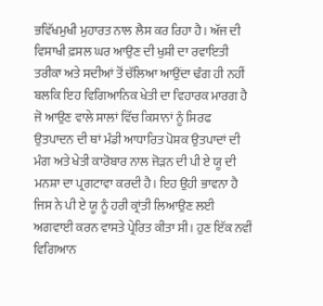ਭਵਿੱਖਮੁਖੀ ਮੁਹਾਰਤ ਨਾਲ ਲੈਸ ਕਰ ਰਿਹਾ ਹੈ। ਅੱਜ ਦੀ ਵਿਸਾਖੀ ਫ਼ਸਲ ਘਰ ਆਉਣ ਦੀ ਖੁਸ਼ੀ ਦਾ ਰਵਾਇਤੀ ਤਰੀਕਾ ਅਤੇ ਸਦੀਆਂ ਤੋਂ ਚੱਲਿਆ ਆਉਂਦਾ ਢੰਗ ਹੀ ਨਹੀਂ ਬਲਕਿ ਇਹ ਵਿਗਿਆਨਿਕ ਖੇਤੀ ਦਾ ਵਿਹਾਰਕ ਮਾਰਗ ਹੈ ਜੋ ਆਉਣ ਵਾਲੇ ਸਾਲਾਂ ਵਿੱਚ ਕਿਸਾਨਾਂ ਨੂੰ ਸਿਰਫ ਉਤਪਾਦਨ ਦੀ ਥਾਂ ਮੰਡੀ ਆਧਾਰਿਤ ਪੋਸ਼ਕ ਉਤਪਾਦਾਂ ਦੀ ਮੰਗ ਅਤੇ ਖੇਤੀ ਕਾਰੋਬਾਰ ਨਾਲ ਜੋੜਨ ਦੀ ਪੀ ਏ ਯੂ ਦੀ ਮਨਸ਼ਾ ਦਾ ਪ੍ਰਗਟਾਵਾ ਕਰਦੀ ਹੈ। ਇਹ ਉਹੀ ਭਾਵਨਾ ਹੈ ਜਿਸ ਨੇ ਪੀ ਏ ਯੂ ਨੂੰ ਹਰੀ ਕ੍ਰਾਂਤੀ ਲਿਆਉਣ ਲਈ ਅਗਵਾਈ ਕਰਨ ਵਾਸਤੇ ਪ੍ਰੇਰਿਤ ਕੀਤਾ ਸੀ। ਹੁਣ ਇੱਕ ਨਵੀਂ ਵਿਗਿਆਨ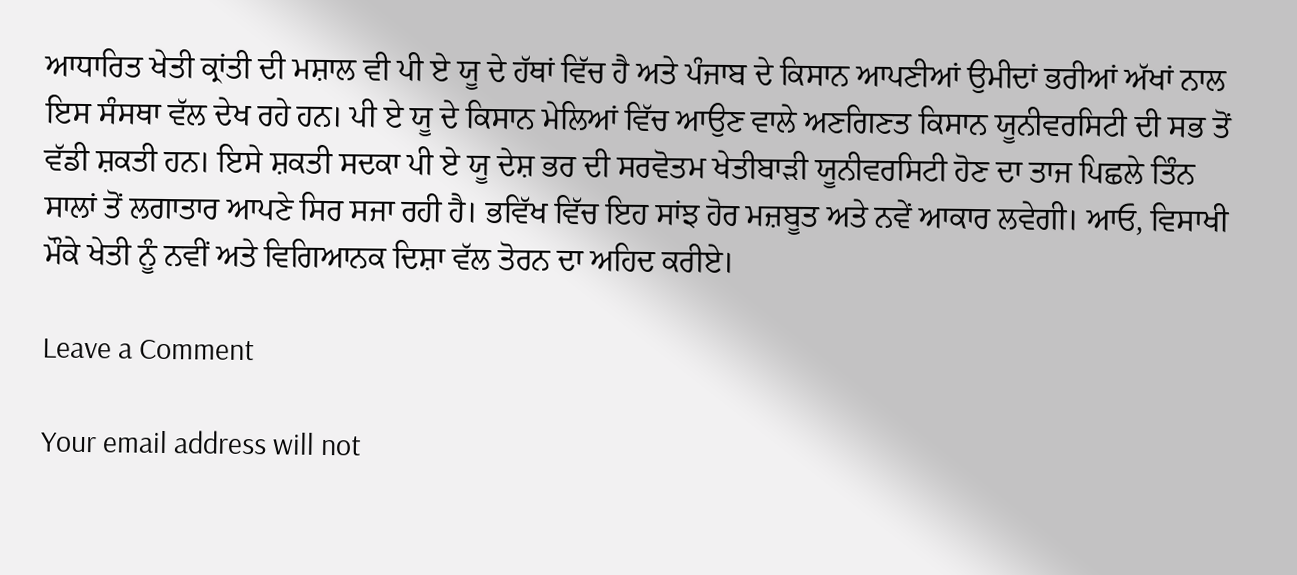ਆਧਾਰਿਤ ਖੇਤੀ ਕ੍ਰਾਂਤੀ ਦੀ ਮਸ਼ਾਲ ਵੀ ਪੀ ਏ ਯੂ ਦੇ ਹੱਥਾਂ ਵਿੱਚ ਹੈ ਅਤੇ ਪੰਜਾਬ ਦੇ ਕਿਸਾਨ ਆਪਣੀਆਂ ਉਮੀਦਾਂ ਭਰੀਆਂ ਅੱਖਾਂ ਨਾਲ ਇਸ ਸੰਸਥਾ ਵੱਲ ਦੇਖ ਰਹੇ ਹਨ। ਪੀ ਏ ਯੂ ਦੇ ਕਿਸਾਨ ਮੇਲਿਆਂ ਵਿੱਚ ਆਉਣ ਵਾਲੇ ਅਣਗਿਣਤ ਕਿਸਾਨ ਯੂਨੀਵਰਸਿਟੀ ਦੀ ਸਭ ਤੋਂ ਵੱਡੀ ਸ਼ਕਤੀ ਹਨ। ਇਸੇ ਸ਼ਕਤੀ ਸਦਕਾ ਪੀ ਏ ਯੂ ਦੇਸ਼ ਭਰ ਦੀ ਸਰਵੋਤਮ ਖੇਤੀਬਾੜੀ ਯੂਨੀਵਰਸਿਟੀ ਹੋਣ ਦਾ ਤਾਜ ਪਿਛਲੇ ਤਿੰਨ ਸਾਲਾਂ ਤੋਂ ਲਗਾਤਾਰ ਆਪਣੇ ਸਿਰ ਸਜਾ ਰਹੀ ਹੈ। ਭਵਿੱਖ ਵਿੱਚ ਇਹ ਸਾਂਝ ਹੋਰ ਮਜ਼ਬੂਤ ਅਤੇ ਨਵੇਂ ਆਕਾਰ ਲਵੇਗੀ। ਆਓ, ਵਿਸਾਖੀ ਮੌਕੇ ਖੇਤੀ ਨੂੰ ਨਵੀਂ ਅਤੇ ਵਿਗਿਆਨਕ ਦਿਸ਼ਾ ਵੱਲ ਤੋਰਨ ਦਾ ਅਹਿਦ ਕਰੀਏ।

Leave a Comment

Your email address will not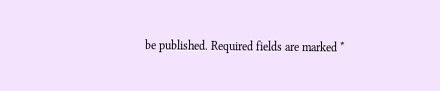be published. Required fields are marked *